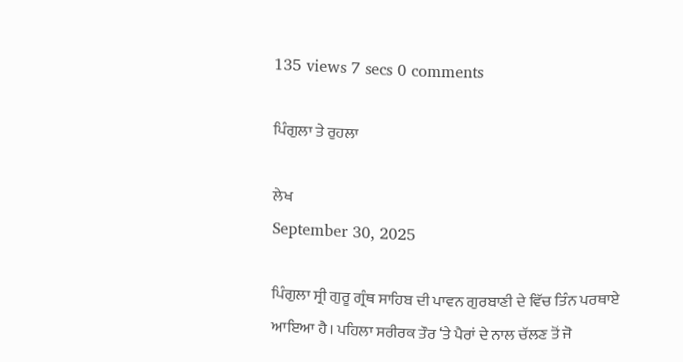135 views 7 secs 0 comments

ਪਿੰਗੁਲਾ ਤੇ ਰੁਹਲਾ

ਲੇਖ
September 30, 2025

ਪਿੰਗੁਲਾ ਸ੍ਰੀ ਗੁਰੂ ਗ੍ਰੰਥ ਸਾਹਿਬ ਦੀ ਪਾਵਨ ਗੁਰਬਾਣੀ ਦੇ ਵਿੱਚ ਤਿੰਨ ਪਰਥਾਏ ਆਇਆ ਹੈ। ਪਹਿਲਾ ਸਰੀਰਕ ਤੌਰ ‘ਤੇ ਪੈਰਾਂ ਦੇ ਨਾਲ ਚੱਲਣ ਤੋਂ ਜੋ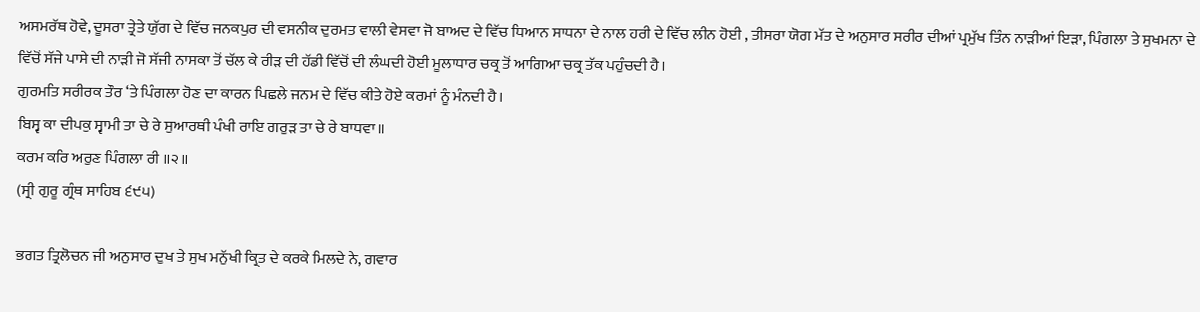ਅਸਮਰੱਥ ਹੋਵੇ, ਦੂਸਰਾ ਤ੍ਰੇਤੇ ਯੁੱਗ ਦੇ ਵਿੱਚ ਜਨਕਪੁਰ ਦੀ ਵਸਨੀਕ ਦੁਰਮਤ ਵਾਲੀ ਵੇਸਵਾ ਜੋ ਬਾਅਦ ਦੇ ਵਿੱਚ ਧਿਆਨ ਸਾਧਨਾ ਦੇ ਨਾਲ ਹਰੀ ਦੇ ਵਿੱਚ ਲੀਨ ਹੋਈ , ਤੀਸਰਾ ਯੋਗ ਮੱਤ ਦੇ ਅਨੁਸਾਰ ਸਰੀਰ ਦੀਆਂ ਪ੍ਰਮੁੱਖ ਤਿੰਨ ਨਾੜੀਆਂ ਇੜਾ, ਪਿੰਗਲਾ ਤੇ ਸੁਖਮਨਾ ਦੇ ਵਿੱਚੋਂ ਸੱਜੇ ਪਾਸੇ ਦੀ ਨਾੜੀ ਜੋ ਸੱਜੀ ਨਾਸਕਾ ਤੋਂ ਚੱਲ ਕੇ ਰੀਡ਼ ਦੀ ਹੱਡੀ ਵਿੱਚੋਂ ਦੀ ਲੰਘਦੀ ਹੋਈ ਮੂਲਾਧਾਰ ਚਕ੍ਰ ਤੋਂ ਆਗਿਆ ਚਕ੍ਰ ਤੱਕ ਪਹੁੰਚਦੀ ਹੈ।
ਗੁਰਮਤਿ ਸਰੀਰਕ ਤੌਰ ‘ਤੇ ਪਿੰਗਲਾ ਹੋਣ ਦਾ ਕਾਰਨ ਪਿਛਲੇ ਜਨਮ ਦੇ ਵਿੱਚ ਕੀਤੇ ਹੋਏ ਕਰਮਾਂ ਨੂੰ ਮੰਨਦੀ ਹੈ।
ਬਿਸ੍ਵ ਕਾ ਦੀਪਕੁ ਸ੍ਵਾਮੀ ਤਾ ਚੇ ਰੇ ਸੁਆਰਥੀ ਪੰਖੀ ਰਾਇ ਗਰੁੜ ਤਾ ਚੇ ਰੇ ਬਾਧਵਾ॥
ਕਰਮ ਕਰਿ ਅਰੁਣ ਪਿੰਗਲਾ ਰੀ ॥੨॥
(ਸ੍ਰੀ ਗੁਰੂ ਗ੍ਰੰਥ ਸਾਹਿਬ ੬੯੫)

ਭਗਤ ਤ੍ਰਿਲੋਚਨ ਜੀ ਅਨੁਸਾਰ ਦੁਖ ਤੇ ਸੁਖ ਮਨੁੱਖੀ ਕ੍ਰਿਤ ਦੇ ਕਰਕੇ ਮਿਲਦੇ ਨੇ, ਗਵਾਰ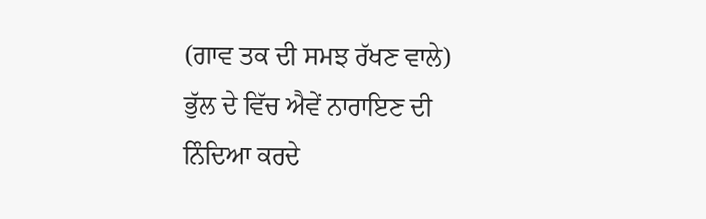(ਗਾਵ ਤਕ ਦੀ ਸਮਝ ਰੱਖਣ ਵਾਲੇ) ਭੁੱਲ ਦੇ ਵਿੱਚ ਐਵੇਂ ਨਾਰਾਇਣ ਦੀ ਨਿੰਦਿਆ ਕਰਦੇ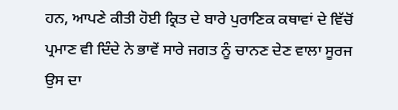ਹਨ, ਆਪਣੇ ਕੀਤੀ ਹੋਈ ਕ੍ਰਿਤ ਦੇ ਬਾਰੇ ਪੁਰਾਣਿਕ ਕਥਾਵਾਂ ਦੇ ਵਿੱਚੋਂ ਪ੍ਰਮਾਣ ਵੀ ਦਿੰਦੇ ਨੇ ਭਾਵੇਂ ਸਾਰੇ ਜਗਤ ਨੂੰ ਚਾਨਣ ਦੇਣ ਵਾਲਾ ਸੂਰਜ ਉਸ ਦਾ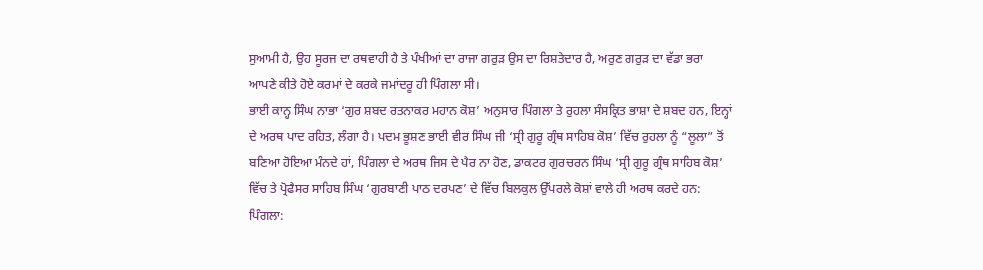ਸੁਆਮੀ ਹੈ, ਉਹ ਸੂਰਜ ਦਾ ਰਥਵਾਹੀ ਹੈ ਤੇ ਪੰਖੀਆਂ ਦਾ ਰਾਜਾ ਗਰੁੜ ਉਸ ਦਾ ਰਿਸ਼ਤੇਦਾਰ ਹੈ, ਅਰੁਣ ਗਰੁੜ ਦਾ ਵੱਡਾ ਭਰਾ ਆਪਣੇ ਕੀਤੇ ਹੋਏ ਕਰਮਾਂ ਦੇ ਕਰਕੇ ਜਮਾਂਦਰੂ ਹੀ ਪਿੰਗਲਾ ਸੀ।
ਭਾਈ ਕਾਨ੍ਹ ਸਿੰਘ ਨਾਭਾ ‘ਗੁਰ ਸ਼ਬਦ ਰਤਨਾਕਰ ਮਹਾਨ ਕੋਸ਼’ ਅਨੁਸਾਰ ਪਿੰਗਲਾ ਤੇ ਰੁਹਲਾ ਸੰਸਕ੍ਰਿਤ ਭਾਸ਼ਾ ਦੇ ਸ਼ਬਦ ਹਨ, ਇਨ੍ਹਾਂ ਦੇ ਅਰਥ ਪਾਦ ਰਹਿਤ, ਲੰਗਾ ਹੈ। ਪਦਮ ਭੂਸ਼ਣ ਭਾਈ ਵੀਰ ਸਿੰਘ ਜੀ ‘ਸ੍ਰੀ ਗੁਰੂ ਗ੍ਰੰਥ ਸਾਹਿਬ ਕੋਸ਼’ ਵਿੱਚ ਰੁਹਲਾ ਨੂੰ “ਲੂਲਾ” ਤੋਂ ਬਣਿਆ ਹੋਇਆ ਮੰਨਦੇ ਹਾਂ, ਪਿੰਗਲਾ ਦੇ ਅਰਥ ਜਿਸ ਦੇ ਪੈਰ ਨਾ ਹੋਣ, ਡਾਕਟਰ ਗੁਰਚਰਨ ਸਿੰਘ ‘ਸ੍ਰੀ ਗੁਰੂ ਗ੍ਰੰਥ ਸਾਹਿਬ ਕੋਸ਼’ ਵਿੱਚ ਤੇ ਪ੍ਰੋਫੈਸਰ ਸਾਹਿਬ ਸਿੰਘ ‘ਗੁਰਬਾਣੀ ਪਾਠ ਦਰਪਣ’ ਦੇ ਵਿੱਚ ਬਿਲਕੁਲ ਉੱਪਰਲੇ ਕੋਸ਼ਾਂ ਵਾਲੇ ਹੀ ਅਰਥ ਕਰਦੇ ਹਨ:
ਪਿੰਗਲਾ: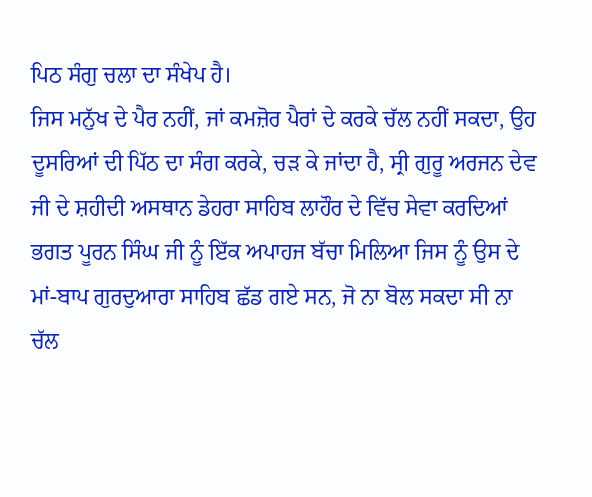ਪਿਠ ਸੰਗੁ ਚਲਾ ਦਾ ਸੰਖੇਪ ਹੈ।
ਜਿਸ ਮਨੁੱਖ ਦੇ ਪੈਰ ਨਹੀਂ, ਜਾਂ ਕਮਜ਼ੋਰ ਪੈਰਾਂ ਦੇ ਕਰਕੇ ਚੱਲ ਨਹੀਂ ਸਕਦਾ, ਉਹ ਦੂਸਰਿਆਂ ਦੀ ਪਿੱਠ ਦਾ ਸੰਗ ਕਰਕੇ, ਚੜ ਕੇ ਜਾਂਦਾ ਹੈ, ਸ੍ਰੀ ਗੁਰੂ ਅਰਜਨ ਦੇਵ ਜੀ ਦੇ ਸ਼ਹੀਦੀ ਅਸਥਾਨ ਡੇਹਰਾ ਸਾਹਿਬ ਲਾਹੌਰ ਦੇ ਵਿੱਚ ਸੇਵਾ ਕਰਦਿਆਂ ਭਗਤ ਪੂਰਨ ਸਿੰਘ ਜੀ ਨੂੰ ਇੱਕ ਅਪਾਹਜ ਬੱਚਾ ਮਿਲਿਆ ਜਿਸ ਨੂੰ ਉਸ ਦੇ ਮਾਂ-ਬਾਪ ਗੁਰਦੁਆਰਾ ਸਾਹਿਬ ਛੱਡ ਗਏ ਸਨ, ਜੋ ਨਾ ਬੋਲ ਸਕਦਾ ਸੀ ਨਾ ਚੱਲ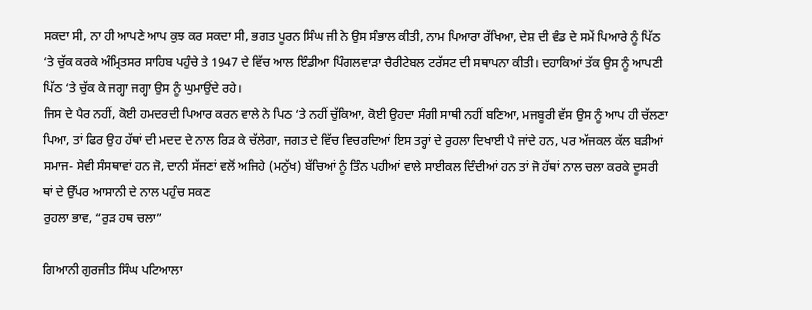ਸਕਦਾ ਸੀ, ਨਾ ਹੀ ਆਪਣੇ ਆਪ ਕੁਝ ਕਰ ਸਕਦਾ ਸੀ, ਭਗਤ ਪੂਰਨ ਸਿੰਘ ਜੀ ਨੇ ਉਸ ਸੰਭਾਲ ਕੀਤੀ, ਨਾਮ ਪਿਆਰਾ ਰੱਖਿਆ, ਦੇਸ਼ ਦੀ ਵੰਡ ਦੇ ਸਮੇਂ ਪਿਆਰੇ ਨੂੰ ਪਿੱਠ ‘ਤੇ ਚੁੱਕ ਕਰਕੇ ਅੰਮ੍ਰਿਤਸਰ ਸਾਹਿਬ ਪਹੁੰਚੇ ਤੇ 1947 ਦੇ ਵਿੱਚ ਆਲ ਇੰਡੀਆ ਪਿੰਗਲਵਾੜਾ ਚੈਰੀਟੇਬਲ ਟਰੱਸਟ ਦੀ ਸਥਾਪਨਾ ਕੀਤੀ। ਦਹਾਕਿਆਂ ਤੱਕ ਉਸ ਨੂੰ ਆਪਣੀ ਪਿੱਠ ‘ਤੇ ਚੁੱਕ ਕੇ ਜਗ੍ਹਾ ਜਗ੍ਹਾ ਉਸ ਨੂੰ ਘੁਮਾਉਂਦੇ ਰਹੇ।
ਜਿਸ ਦੇ ਪੈਰ ਨਹੀਂ, ਕੋਈ ਹਮਦਰਦੀ ਪਿਆਰ ਕਰਨ ਵਾਲੇ ਨੇ ਪਿਠ ‘ਤੇ ਨਹੀਂ ਚੁੱਕਿਆ, ਕੋਈ ਉਹਦਾ ਸੰਗੀ ਸਾਥੀ ਨਹੀਂ ਬਣਿਆ, ਮਜਬੂਰੀ ਵੱਸ ਉਸ ਨੂੰ ਆਪ ਹੀ ਚੱਲਣਾ ਪਿਆ, ਤਾਂ ਫਿਰ ਉਹ ਹੱਥਾਂ ਦੀ ਮਦਦ ਦੇ ਨਾਲ ਰਿੜ ਕੇ ਚੱਲੇਗਾ, ਜਗਤ ਦੇ ਵਿੱਚ ਵਿਚਰਦਿਆਂ ਇਸ ਤਰ੍ਹਾਂ ਦੇ ਰੁਹਲਾ ਦਿਖਾਈ ਪੈ ਜਾਂਦੇ ਹਨ, ਪਰ ਅੱਜਕਲ ਕੱਲ ਬੜੀਆਂ ਸਮਾਜ- ਸੇਵੀ ਸੰਸਥਾਵਾਂ ਹਨ ਜੋ, ਦਾਨੀ ਸੱਜਣਾਂ ਵਲੋਂ ਅਜਿਹੇ (ਮਨੁੱਖ) ਬੱਚਿਆਂ ਨੂੰ ਤਿੰਨ ਪਹੀਆਂ ਵਾਲੇ ਸਾਈਕਲ ਦਿੰਦੀਆਂ ਹਨ ਤਾਂ ਜੋ ਹੱਥਾਂ ਨਾਲ ਚਲਾ ਕਰਕੇ ਦੂਸਰੀ ਥਾਂ ਦੇ ਉੱਪਰ ਆਸਾਨੀ ਦੇ ਨਾਲ ਪਹੁੰਚ ਸਕਣ
ਰੁਹਲਾ ਭਾਵ, “ਰੁੜ ਹਥ ਚਲਾ”

ਗਿਆਨੀ ਗੁਰਜੀਤ ਸਿੰਘ ਪਟਿਆਲਾ